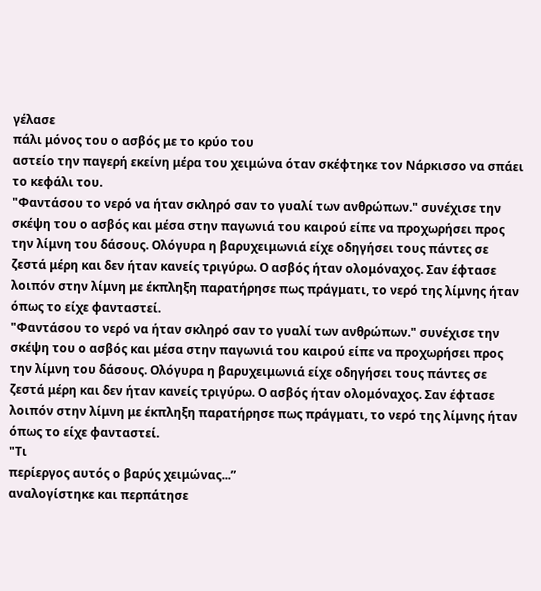γέλασε
πάλι μόνος του ο ασβός με το κρύο του
αστείο την παγερή εκείνη μέρα του χειμώνα όταν σκέφτηκε τον Νάρκισσο να σπάει το κεφάλι του.
"Φαντάσου το νερό να ήταν σκληρό σαν το γυαλί των ανθρώπων." συνέχισε την σκέψη του ο ασβός και μέσα στην παγωνιά του καιρού είπε να προχωρήσει προς την λίμνη του δάσους. Ολόγυρα η βαρυχειμωνιά είχε οδηγήσει τους πάντες σε ζεστά μέρη και δεν ήταν κανείς τριγύρω. Ο ασβός ήταν ολομόναχος. Σαν έφτασε λοιπόν στην λίμνη με έκπληξη παρατήρησε πως πράγματι, το νερό της λίμνης ήταν όπως το είχε φανταστεί.
"Φαντάσου το νερό να ήταν σκληρό σαν το γυαλί των ανθρώπων." συνέχισε την σκέψη του ο ασβός και μέσα στην παγωνιά του καιρού είπε να προχωρήσει προς την λίμνη του δάσους. Ολόγυρα η βαρυχειμωνιά είχε οδηγήσει τους πάντες σε ζεστά μέρη και δεν ήταν κανείς τριγύρω. Ο ασβός ήταν ολομόναχος. Σαν έφτασε λοιπόν στην λίμνη με έκπληξη παρατήρησε πως πράγματι, το νερό της λίμνης ήταν όπως το είχε φανταστεί.
"Τι
περίεργος αυτός ο βαρύς χειμώνας...”
αναλογίστηκε και περπάτησε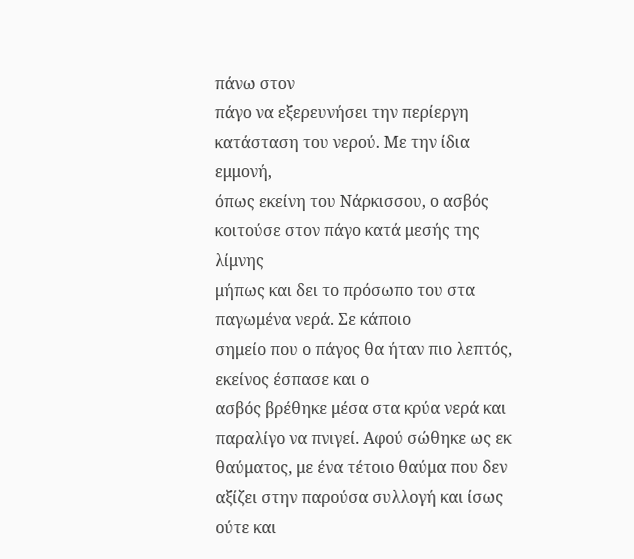πάνω στον
πάγο να εξερευνήσει την περίεργη
κατάσταση του νερού. Με την ίδια εμμονή,
όπως εκείνη του Νάρκισσου, ο ασβός
κοιτούσε στον πάγο κατά μεσής της λίμνης
μήπως και δει το πρόσωπο του στα παγωμένα νερά. Σε κάποιο
σημείο που ο πάγος θα ήταν πιο λεπτός, εκείνος έσπασε και ο
ασβός βρέθηκε μέσα στα κρύα νερά και
παραλίγο να πνιγεί. Αφού σώθηκε ως εκ
θαύματος, με ένα τέτοιο θαύμα που δεν
αξίζει στην παρούσα συλλογή και ίσως ούτε και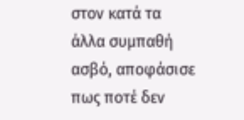στον κατά τα άλλα συμπαθή ασβό, αποφάσισε
πως ποτέ δεν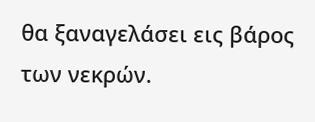θα ξαναγελάσει εις βάρος
των νεκρών.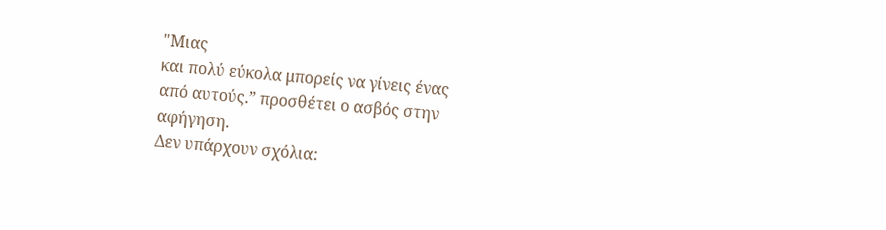"Μιας
και πολύ εύκολα μπορείς να γίνεις ένας
από αυτούς.” προσθέτει ο ασβός στην
αφήγηση.
Δεν υπάρχουν σχόλια: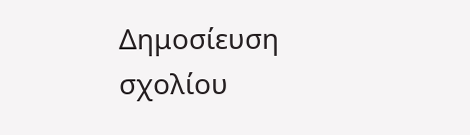Δημοσίευση σχολίου